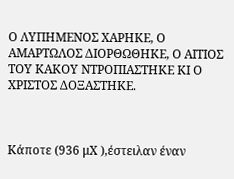Ο ΛΥΠΗΜΕΝΟΣ ΧΑΡΗΚΕ, Ο ΑΜΑΡΤΩΛΟΣ ΔΙΟΡΘΩΘΗΚΕ, Ο ΑΙΤΙΟΣ ΤΟΥ ΚΑΚΟΥ ΝΤΡΟΠΙΑΣΤΗΚΕ ΚΙ Ο ΧΡΙΣΤΟΣ ΔΟΞΑΣΤΗΚΕ.



Κάποτε (936 μΧ ),έστειλαν έναν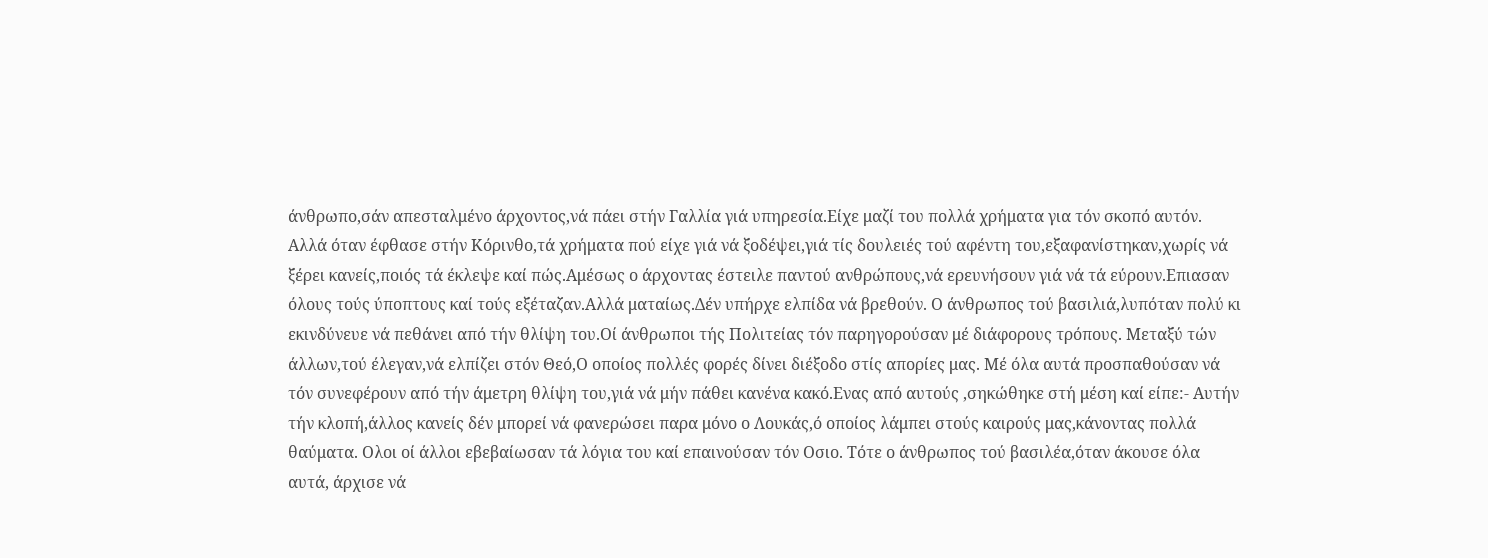άνθρωπο,σάν απεσταλμένο άρχοντος,νά πάει στήν Γαλλία γιά υπηρεσία.Είχε μαζί του πολλά χρήματα για τόν σκοπό αυτόν. Αλλά όταν έφθασε στήν Κόρινθο,τά χρήματα πού είχε γιά νά ξοδέψει,γιά τίς δουλειές τού αφέντη του,εξαφανίστηκαν,χωρίς νά ξέρει κανείς,ποιός τά έκλεψε καί πώς.Αμέσως ο άρχοντας έστειλε παντού ανθρώπους,νά ερευνήσουν γιά νά τά εύρουν.Επιασαν όλους τούς ύποπτους καί τούς εξέταζαν.Αλλά ματαίως.Δέν υπήρχε ελπίδα νά βρεθούν. Ο άνθρωπος τού βασιλιά,λυπόταν πολύ κι εκινδύνευε νά πεθάνει από τήν θλίψη του.Οί άνθρωποι τής Πολιτείας τόν παρηγορούσαν μέ διάφορους τρόπους. Μεταξύ τών άλλων,τού έλεγαν,νά ελπίζει στόν Θεό,Ο οποίος πολλές φορές δίνει διέξοδο στίς απορίες μας. Μέ όλα αυτά προσπαθούσαν νά τόν συνεφέρουν από τήν άμετρη θλίψη του,γιά νά μήν πάθει κανένα κακό.Ενας από αυτούς ,σηκώθηκε στή μέση καί είπε:- Αυτήν τήν κλοπή,άλλος κανείς δέν μπορεί νά φανερώσει παρα μόνο ο Λουκάς,ό οποίος λάμπει στούς καιρούς μας,κάνοντας πολλά θαύματα. Ολοι οί άλλοι εβεβαίωσαν τά λόγια του καί επαινούσαν τόν Οσιο. Τότε ο άνθρωπος τού βασιλέα,όταν άκουσε όλα αυτά, άρχισε νά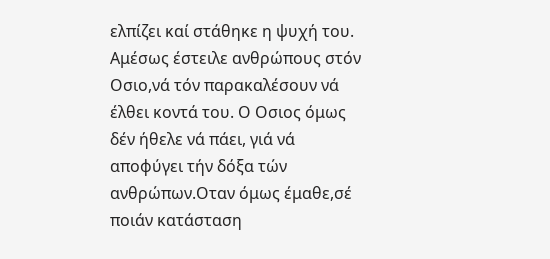ελπίζει καί στάθηκε η ψυχή του. Αμέσως έστειλε ανθρώπους στόν Οσιο,νά τόν παρακαλέσουν νά έλθει κοντά του. Ο Οσιος όμως δέν ήθελε νά πάει, γιά νά αποφύγει τήν δόξα τών ανθρώπων.Οταν όμως έμαθε,σέ ποιάν κατάσταση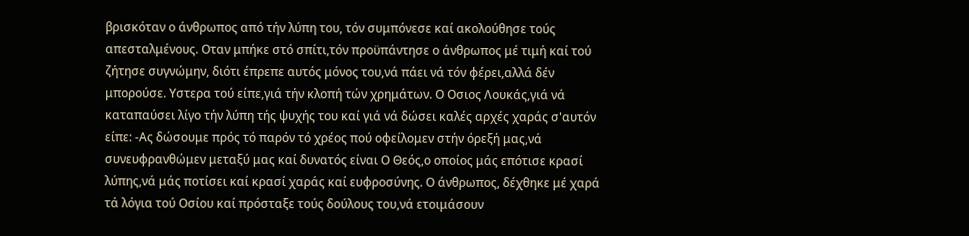βρισκόταν ο άνθρωπος από τήν λύπη του, τόν συμπόνεσε καί ακολούθησε τούς απεσταλμένους. Οταν μπήκε στό σπίτι,τόν προϋπάντησε ο άνθρωπος μέ τιμή καί τού ζήτησε συγνώμην, διότι έπρεπε αυτός μόνος του,νά πάει νά τόν φέρει,αλλά δέν μπορούσε. Υστερα τού είπε,γιά τήν κλοπή τών χρημάτων. Ο Οσιος Λουκάς,γιά νά καταπαύσει λίγο τήν λύπη τής ψυχής του καί γιά νά δώσει καλές αρχές χαράς σ'αυτόν είπε: -Ας δώσουμε πρός τό παρόν τό χρέος πού οφείλομεν στήν όρεξή μας,νά συνευφρανθώμεν μεταξύ μας καί δυνατός είναι Ο Θεός,ο οποίος μάς επότισε κρασί λύπης,νά μάς ποτίσει καί κρασί χαράς καί ευφροσύνης. Ο άνθρωπος, δέχθηκε μέ χαρά τά λόγια τού Οσίου καί πρόσταξε τούς δούλους του,νά ετοιμάσουν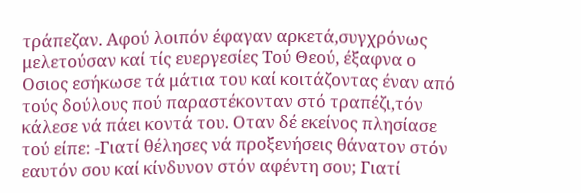τράπεζαν. Αφού λοιπόν έφαγαν αρκετά,συγχρόνως μελετούσαν καί τίς ευεργεσίες Τού Θεού, έξαφνα ο Οσιος εσήκωσε τά μάτια του καί κοιτάζοντας έναν από τούς δούλους πού παραστέκονταν στό τραπέζι,τόν κάλεσε νά πάει κοντά του. Οταν δέ εκείνος πλησίασε τού είπε: -Γιατί θέλησες νά προξενήσεις θάνατον στόν εαυτόν σου καί κίνδυνον στόν αφέντη σου; Γιατί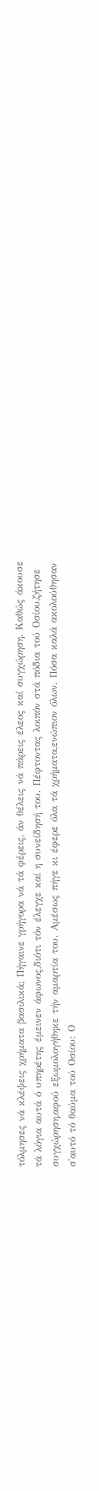τόλμησες νά κλέψεις χρήματα βασιλικά; Πήγαινε γρήγορα νά τά φέρεις, άν θέλεις νά πάρεις έλεος καί συγχώρηση. Καθώς άκουσε τά λόγια αυτά ό υπηρέτης έμεινεν άφωνος,διότι τόν έλεγχε καί η συνείδησή του. Πέφτοντας λοιπόν στά πόδια τού Οσίου,ζήτησε συγχώρηση,αφού εξωμολογήθηκε τήν αμαρτία του. Αμέσως πήγε κι έφερε όλα τά χρήματα,ενώπιον όλων. Πόσα καλά ακολούθησαν σ'αυτό τό θαύμα τού Οσίου: Ο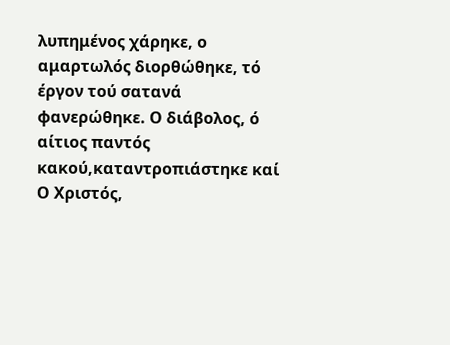λυπημένος χάρηκε, ο αμαρτωλός διορθώθηκε, τό έργον τού σατανά φανερώθηκε. Ο διάβολος, ό αίτιος παντός κακού,καταντροπιάστηκε καί Ο Χριστός,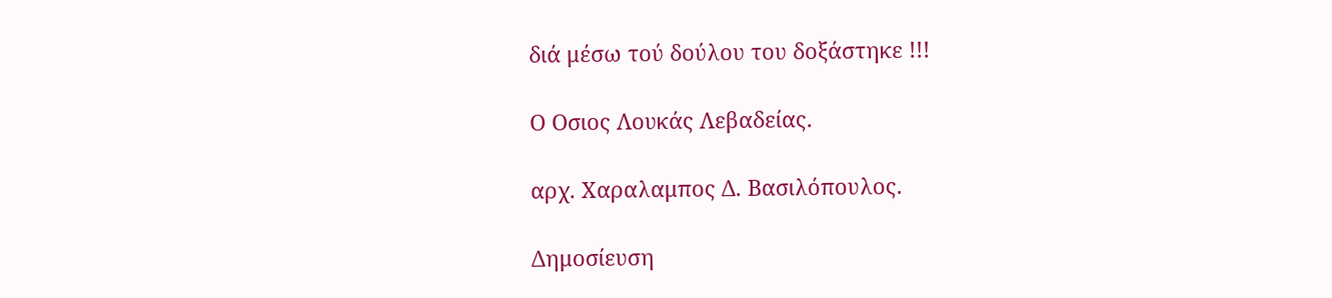διά μέσω τού δούλου του δοξάστηκε !!!

Ο Οσιος Λουκάς Λεβαδείας.

αρχ. Χαραλαμπος Δ. Βασιλόπουλος.

Δημοσίευση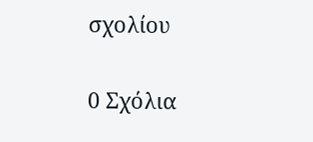σχολίου

0 Σχόλια